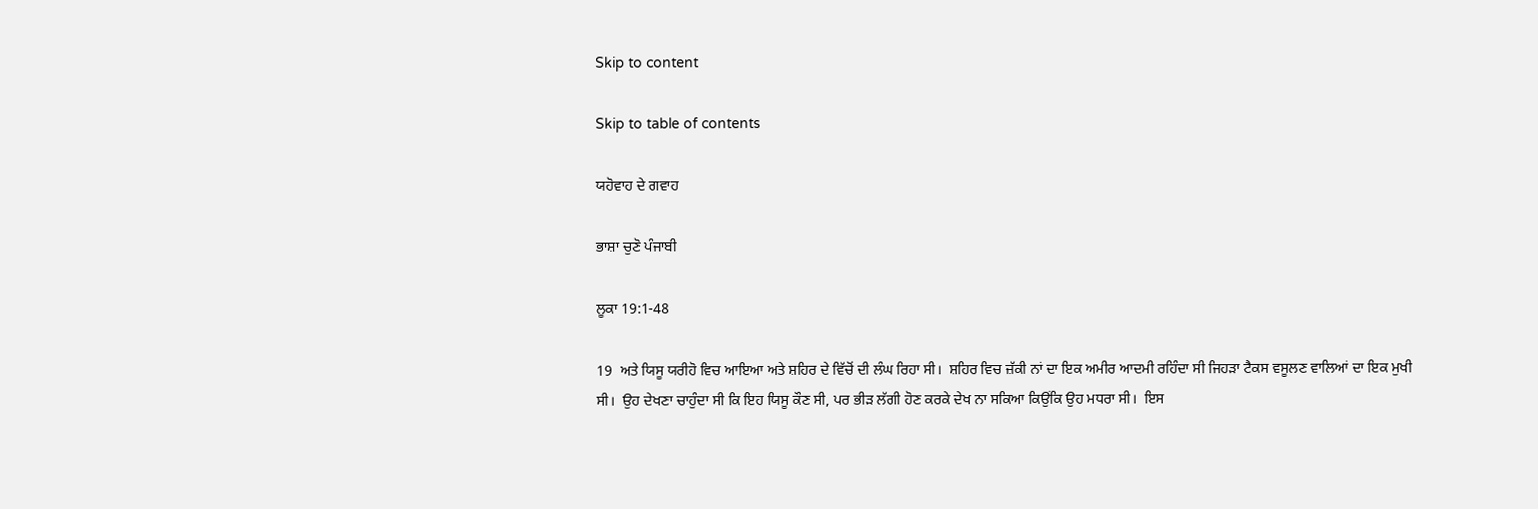Skip to content

Skip to table of contents

ਯਹੋਵਾਹ ਦੇ ਗਵਾਹ

ਭਾਸ਼ਾ ਚੁਣੋ ਪੰਜਾਬੀ

ਲੂਕਾ 19:1-48

19  ਅਤੇ ਯਿਸੂ ਯਰੀਹੋ ਵਿਚ ਆਇਆ ਅਤੇ ਸ਼ਹਿਰ ਦੇ ਵਿੱਚੋਂ ਦੀ ਲੰਘ ਰਿਹਾ ਸੀ।  ਸ਼ਹਿਰ ਵਿਚ ਜ਼ੱਕੀ ਨਾਂ ਦਾ ਇਕ ਅਮੀਰ ਆਦਮੀ ਰਹਿੰਦਾ ਸੀ ਜਿਹੜਾ ਟੈਕਸ ਵਸੂਲਣ ਵਾਲਿਆਂ ਦਾ ਇਕ ਮੁਖੀ ਸੀ।  ਉਹ ਦੇਖਣਾ ਚਾਹੁੰਦਾ ਸੀ ਕਿ ਇਹ ਯਿਸੂ ਕੌਣ ਸੀ, ਪਰ ਭੀੜ ਲੱਗੀ ਹੋਣ ਕਰਕੇ ਦੇਖ ਨਾ ਸਕਿਆ ਕਿਉਂਕਿ ਉਹ ਮਧਰਾ ਸੀ।  ਇਸ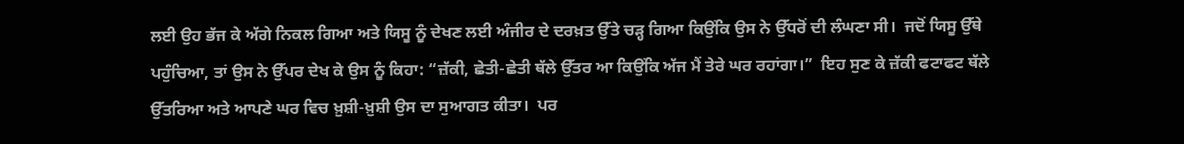ਲਈ ਉਹ ਭੱਜ ਕੇ ਅੱਗੇ ਨਿਕਲ ਗਿਆ ਅਤੇ ਯਿਸੂ ਨੂੰ ਦੇਖਣ ਲਈ ਅੰਜੀਰ ਦੇ ਦਰਖ਼ਤ ਉੱਤੇ ਚੜ੍ਹ ਗਿਆ ਕਿਉਂਕਿ ਉਸ ਨੇ ਉੱਧਰੋਂ ਦੀ ਲੰਘਣਾ ਸੀ।  ਜਦੋਂ ਯਿਸੂ ਉੱਥੇ ਪਹੁੰਚਿਆ, ਤਾਂ ਉਸ ਨੇ ਉੱਪਰ ਦੇਖ ਕੇ ਉਸ ਨੂੰ ਕਿਹਾ: “ਜ਼ੱਕੀ, ਛੇਤੀ-ਛੇਤੀ ਥੱਲੇ ਉੱਤਰ ਆ ਕਿਉਂਕਿ ਅੱਜ ਮੈਂ ਤੇਰੇ ਘਰ ਰਹਾਂਗਾ।”  ਇਹ ਸੁਣ ਕੇ ਜ਼ੱਕੀ ਫਟਾਫਟ ਥੱਲੇ ਉੱਤਰਿਆ ਅਤੇ ਆਪਣੇ ਘਰ ਵਿਚ ਖ਼ੁਸ਼ੀ-ਖ਼ੁਸ਼ੀ ਉਸ ਦਾ ਸੁਆਗਤ ਕੀਤਾ।  ਪਰ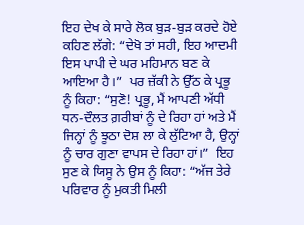ਇਹ ਦੇਖ ਕੇ ਸਾਰੇ ਲੋਕ ਬੁੜ-ਬੁੜ ਕਰਦੇ ਹੋਏ ਕਹਿਣ ਲੱਗੇ: “ਦੇਖੋ ਤਾਂ ਸਹੀ, ਇਹ ਆਦਮੀ ਇਸ ਪਾਪੀ ਦੇ ਘਰ ਮਹਿਮਾਨ ਬਣ ਕੇ ਆਇਆ ਹੈ।”  ਪਰ ਜ਼ੱਕੀ ਨੇ ਉੱਠ ਕੇ ਪ੍ਰਭੂ ਨੂੰ ਕਿਹਾ: “ਸੁਣੋ! ਪ੍ਰਭੂ, ਮੈਂ ਆਪਣੀ ਅੱਧੀ ਧਨ-ਦੌਲਤ ਗ਼ਰੀਬਾਂ ਨੂੰ ਦੇ ਰਿਹਾ ਹਾਂ ਅਤੇ ਮੈਂ ਜਿਨ੍ਹਾਂ ਨੂੰ ਝੂਠਾ ਦੋਸ਼ ਲਾ ਕੇ ਲੁੱਟਿਆ ਹੈ, ਉਨ੍ਹਾਂ ਨੂੰ ਚਾਰ ਗੁਣਾ ਵਾਪਸ ਦੇ ਰਿਹਾ ਹਾਂ।”  ਇਹ ਸੁਣ ਕੇ ਯਿਸੂ ਨੇ ਉਸ ਨੂੰ ਕਿਹਾ: “ਅੱਜ ਤੇਰੇ ਪਰਿਵਾਰ ਨੂੰ ਮੁਕਤੀ ਮਿਲੀ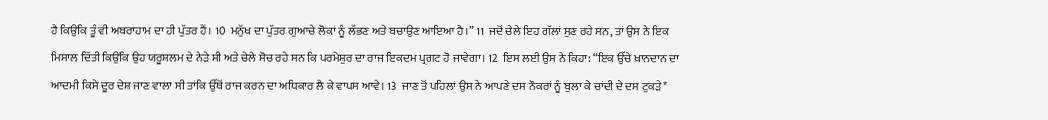ਹੈ ਕਿਉਂਕਿ ਤੂੰ ਵੀ ਅਬਰਾਹਾਮ ਦਾ ਹੀ ਪੁੱਤਰ ਹੈਂ। 10  ਮਨੁੱਖ ਦਾ ਪੁੱਤਰ ਗੁਆਚੇ ਲੋਕਾਂ ਨੂੰ ਲੱਭਣ ਅਤੇ ਬਚਾਉਣ ਆਇਆ ਹੈ।” 11  ਜਦੋਂ ਚੇਲੇ ਇਹ ਗੱਲਾਂ ਸੁਣ ਰਹੇ ਸਨ, ਤਾਂ ਉਸ ਨੇ ਇਕ ਮਿਸਾਲ ਦਿੱਤੀ ਕਿਉਂਕਿ ਉਹ ਯਰੂਸ਼ਲਮ ਦੇ ਨੇੜੇ ਸੀ ਅਤੇ ਚੇਲੇ ਸੋਚ ਰਹੇ ਸਨ ਕਿ ਪਰਮੇਸ਼ੁਰ ਦਾ ਰਾਜ ਇਕਦਮ ਪ੍ਰਗਟ ਹੋ ਜਾਵੇਗਾ। 12  ਇਸ ਲਈ ਉਸ ਨੇ ਕਿਹਾ: “ਇਕ ਉੱਚੇ ਖ਼ਾਨਦਾਨ ਦਾ ਆਦਮੀ ਕਿਸੇ ਦੂਰ ਦੇਸ਼ ਜਾਣ ਵਾਲਾ ਸੀ ਤਾਂਕਿ ਉੱਥੋਂ ਰਾਜ ਕਰਨ ਦਾ ਅਧਿਕਾਰ ਲੈ ਕੇ ਵਾਪਸ ਆਵੇ। 13  ਜਾਣ ਤੋਂ ਪਹਿਲਾਂ ਉਸ ਨੇ ਆਪਣੇ ਦਸ ਨੌਕਰਾਂ ਨੂੰ ਬੁਲਾ ਕੇ ਚਾਂਦੀ ਦੇ ਦਸ ਟੁਕੜੇ*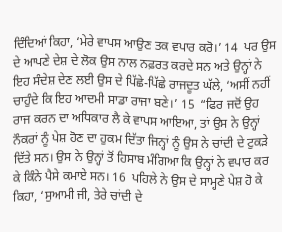ਦਿੰਦਿਆਂ ਕਿਹਾ, ‘ਮੇਰੇ ਵਾਪਸ ਆਉਣ ਤਕ ਵਪਾਰ ਕਰੋ।’ 14  ਪਰ ਉਸ ਦੇ ਆਪਣੇ ਦੇਸ਼ ਦੇ ਲੋਕ ਉਸ ਨਾਲ ਨਫ਼ਰਤ ਕਰਦੇ ਸਨ ਅਤੇ ਉਨ੍ਹਾਂ ਨੇ ਇਹ ਸੰਦੇਸ਼ ਦੇਣ ਲਈ ਉਸ ਦੇ ਪਿੱਛੇ-ਪਿੱਛੇ ਰਾਜਦੂਤ ਘੱਲੇ, ‘ਅਸੀਂ ਨਹੀਂ ਚਾਹੁੰਦੇ ਕਿ ਇਹ ਆਦਮੀ ਸਾਡਾ ਰਾਜਾ ਬਣੇ।’ 15  “ਫਿਰ ਜਦੋਂ ਉਹ ਰਾਜ ਕਰਨ ਦਾ ਅਧਿਕਾਰ ਲੈ ਕੇ ਵਾਪਸ ਆਇਆ, ਤਾਂ ਉਸ ਨੇ ਉਨ੍ਹਾਂ ਨੌਕਰਾਂ ਨੂੰ ਪੇਸ਼ ਹੋਣ ਦਾ ਹੁਕਮ ਦਿੱਤਾ ਜਿਨ੍ਹਾਂ ਨੂੰ ਉਸ ਨੇ ਚਾਂਦੀ ਦੇ ਟੁਕੜੇ ਦਿੱਤੇ ਸਨ। ਉਸ ਨੇ ਉਨ੍ਹਾਂ ਤੋਂ ਹਿਸਾਬ ਮੰਗਿਆ ਕਿ ਉਨ੍ਹਾਂ ਨੇ ਵਪਾਰ ਕਰ ਕੇ ਕਿੰਨੇ ਪੈਸੇ ਕਮਾਏ ਸਨ। 16  ਪਹਿਲੇ ਨੇ ਉਸ ਦੇ ਸਾਮ੍ਹਣੇ ਪੇਸ਼ ਹੋ ਕੇ ਕਿਹਾ, ‘ਸੁਆਮੀ ਜੀ, ਤੇਰੇ ਚਾਂਦੀ ਦੇ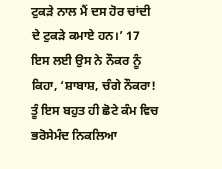ਟੁਕੜੇ ਨਾਲ ਮੈਂ ਦਸ ਹੋਰ ਚਾਂਦੀ ਦੇ ਟੁਕੜੇ ਕਮਾਏ ਹਨ।’ 17  ਇਸ ਲਈ ਉਸ ਨੇ ਨੌਕਰ ਨੂੰ ਕਿਹਾ, ‘ਸ਼ਾਬਾਸ਼, ਚੰਗੇ ਨੌਕਰਾ! ਤੂੰ ਇਸ ਬਹੁਤ ਹੀ ਛੋਟੇ ਕੰਮ ਵਿਚ ਭਰੋਸੇਮੰਦ ਨਿਕਲਿਆ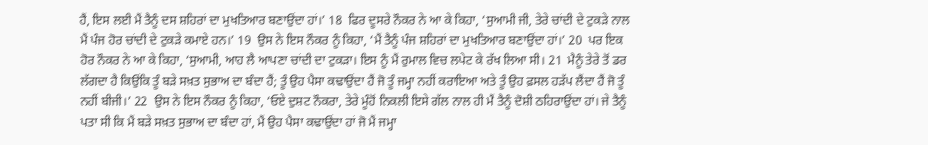ਹੈਂ, ਇਸ ਲਈ ਮੈਂ ਤੈਨੂੰ ਦਸ ਸ਼ਹਿਰਾਂ ਦਾ ਮੁਖਤਿਆਰ ਬਣਾਉਂਦਾ ਹਾਂ।’ 18  ਫਿਰ ਦੂਸਰੇ ਨੌਕਰ ਨੇ ਆ ਕੇ ਕਿਹਾ, ‘ਸੁਆਮੀ ਜੀ, ਤੇਰੇ ਚਾਂਦੀ ਦੇ ਟੁਕੜੇ ਨਾਲ ਮੈਂ ਪੰਜ ਹੋਰ ਚਾਂਦੀ ਦੇ ਟੁਕੜੇ ਕਮਾਏ ਹਨ।’ 19  ਉਸ ਨੇ ਇਸ ਨੌਕਰ ਨੂੰ ਕਿਹਾ, ‘ਮੈਂ ਤੈਨੂੰ ਪੰਜ ਸ਼ਹਿਰਾਂ ਦਾ ਮੁਖਤਿਆਰ ਬਣਾਉਂਦਾ ਹਾਂ।’ 20  ਪਰ ਇਕ ਹੋਰ ਨੌਕਰ ਨੇ ਆ ਕੇ ਕਿਹਾ, ‘ਸੁਆਮੀ, ਆਹ ਲੈ ਆਪਣਾ ਚਾਂਦੀ ਦਾ ਟੁਕੜਾ। ਇਸ ਨੂੰ ਮੈਂ ਰੁਮਾਲ ਵਿਚ ਲਪੇਟ ਕੇ ਰੱਖ ਲਿਆ ਸੀ। 21  ਮੈਨੂੰ ਤੇਰੇ ਤੋਂ ਡਰ ਲੱਗਦਾ ਹੈ ਕਿਉਂਕਿ ਤੂੰ ਬੜੇ ਸਖ਼ਤ ਸੁਭਾਅ ਦਾ ਬੰਦਾ ਹੈਂ; ਤੂੰ ਉਹ ਪੈਸਾ ਕਢਾਉਂਦਾ ਹੈਂ ਜੋ ਤੂੰ ਜਮ੍ਹਾ ਨਹੀਂ ਕਰਾਇਆ ਅਤੇ ਤੂੰ ਉਹ ਫ਼ਸਲ ਹੜੱਪ ਲੈਂਦਾ ਹੈਂ ਜੋ ਤੂੰ ਨਹੀਂ ਬੀਜੀ।’ 22  ਉਸ ਨੇ ਇਸ ਨੌਕਰ ਨੂੰ ਕਿਹਾ, ‘ਓਏ ਦੁਸ਼ਟ ਨੌਕਰਾ, ਤੇਰੇ ਮੂੰਹੋਂ ਨਿਕਲੀ ਇਸੇ ਗੱਲ ਨਾਲ ਹੀ ਮੈਂ ਤੈਨੂੰ ਦੋਸ਼ੀ ਠਹਿਰਾਉਂਦਾ ਹਾਂ। ਜੇ ਤੈਨੂੰ ਪਤਾ ਸੀ ਕਿ ਮੈਂ ਬੜੇ ਸਖ਼ਤ ਸੁਭਾਅ ਦਾ ਬੰਦਾ ਹਾਂ, ਮੈਂ ਉਹ ਪੈਸਾ ਕਢਾਉਂਦਾ ਹਾਂ ਜੋ ਮੈਂ ਜਮ੍ਹਾ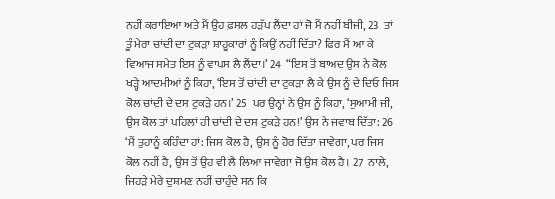ਨਹੀਂ ਕਰਾਇਆ ਅਤੇ ਮੈਂ ਉਹ ਫ਼ਸਲ ਹੜੱਪ ਲੈਂਦਾ ਹਾਂ ਜੋ ਮੈਂ ਨਹੀਂ ਬੀਜੀ, 23  ਤਾਂ ਤੂੰ ਮੇਰਾ ਚਾਂਦੀ ਦਾ ਟੁਕੜਾ ਸ਼ਾਹੂਕਾਰਾਂ ਨੂੰ ਕਿਉਂ ਨਹੀਂ ਦਿੱਤਾ? ਫਿਰ ਮੈਂ ਆ ਕੇ ਵਿਆਜ ਸਮੇਤ ਇਸ ਨੂੰ ਵਾਪਸ ਲੈ ਲੈਂਦਾ।’ 24  “ਇਸ ਤੋਂ ਬਾਅਦ ਉਸ ਨੇ ਕੋਲ ਖੜ੍ਹੇ ਆਦਮੀਆਂ ਨੂੰ ਕਿਹਾ, ‘ਇਸ ਤੋਂ ਚਾਂਦੀ ਦਾ ਟੁਕੜਾ ਲੈ ਕੇ ਉਸ ਨੂੰ ਦੇ ਦਿਓ ਜਿਸ ਕੋਲ ਚਾਂਦੀ ਦੇ ਦਸ ਟੁਕੜੇ ਹਨ।’ 25  ਪਰ ਉਨ੍ਹਾਂ ਨੇ ਉਸ ਨੂੰ ਕਿਹਾ, ‘ਸੁਆਮੀ ਜੀ, ਉਸ ਕੋਲ ਤਾਂ ਪਹਿਲਾਂ ਹੀ ਚਾਂਦੀ ਦੇ ਦਸ ਟੁਕੜੇ ਹਨ!’ ਉਸ ਨੇ ਜਵਾਬ ਦਿੱਤਾ: 26  ‘ਮੈਂ ਤੁਹਾਨੂੰ ਕਹਿੰਦਾ ਹਾਂ: ਜਿਸ ਕੋਲ ਹੈ, ਉਸ ਨੂੰ ਹੋਰ ਦਿੱਤਾ ਜਾਵੇਗਾ, ਪਰ ਜਿਸ ਕੋਲ ਨਹੀਂ ਹੈ, ਉਸ ਤੋਂ ਉਹ ਵੀ ਲੈ ਲਿਆ ਜਾਵੇਗਾ ਜੋ ਉਸ ਕੋਲ ਹੈ। 27  ਨਾਲੇ, ਜਿਹੜੇ ਮੇਰੇ ਦੁਸ਼ਮਣ ਨਹੀਂ ਚਾਹੁੰਦੇ ਸਨ ਕਿ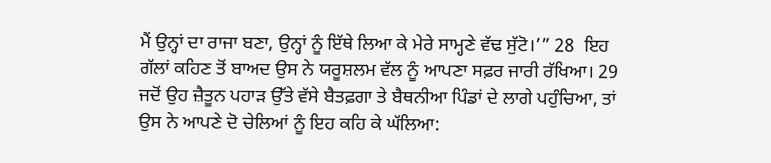ਮੈਂ ਉਨ੍ਹਾਂ ਦਾ ਰਾਜਾ ਬਣਾ, ਉਨ੍ਹਾਂ ਨੂੰ ਇੱਥੇ ਲਿਆ ਕੇ ਮੇਰੇ ਸਾਮ੍ਹਣੇ ਵੱਢ ਸੁੱਟੋ।’” 28  ਇਹ ਗੱਲਾਂ ਕਹਿਣ ਤੋਂ ਬਾਅਦ ਉਸ ਨੇ ਯਰੂਸ਼ਲਮ ਵੱਲ ਨੂੰ ਆਪਣਾ ਸਫ਼ਰ ਜਾਰੀ ਰੱਖਿਆ। 29  ਜਦੋਂ ਉਹ ਜ਼ੈਤੂਨ ਪਹਾੜ ਉੱਤੇ ਵੱਸੇ ਬੈਤਫ਼ਗਾ ਤੇ ਬੈਥਨੀਆ ਪਿੰਡਾਂ ਦੇ ਲਾਗੇ ਪਹੁੰਚਿਆ, ਤਾਂ ਉਸ ਨੇ ਆਪਣੇ ਦੋ ਚੇਲਿਆਂ ਨੂੰ ਇਹ ਕਹਿ ਕੇ ਘੱਲਿਆ: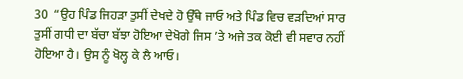30  “ਉਹ ਪਿੰਡ ਜਿਹੜਾ ਤੁਸੀਂ ਦੇਖਦੇ ਹੋ ਉੱਥੇ ਜਾਓ ਅਤੇ ਪਿੰਡ ਵਿਚ ਵੜਦਿਆਂ ਸਾਰ ਤੁਸੀਂ ਗਧੀ ਦਾ ਬੱਚਾ ਬੱਝਾ ਹੋਇਆ ਦੇਖੋਗੇ ਜਿਸ ’ਤੇ ਅਜੇ ਤਕ ਕੋਈ ਵੀ ਸਵਾਰ ਨਹੀਂ ਹੋਇਆ ਹੈ। ਉਸ ਨੂੰ ਖੋਲ੍ਹ ਕੇ ਲੈ ਆਓ।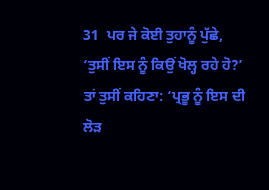31  ਪਰ ਜੇ ਕੋਈ ਤੁਹਾਨੂੰ ਪੁੱਛੇ, ‘ਤੁਸੀਂ ਇਸ ਨੂੰ ਕਿਉਂ ਖੋਲ੍ਹ ਰਹੇ ਹੋ?’ ਤਾਂ ਤੁਸੀਂ ਕਹਿਣਾ: ‘ਪ੍ਰਭੂ ਨੂੰ ਇਸ ਦੀ ਲੋੜ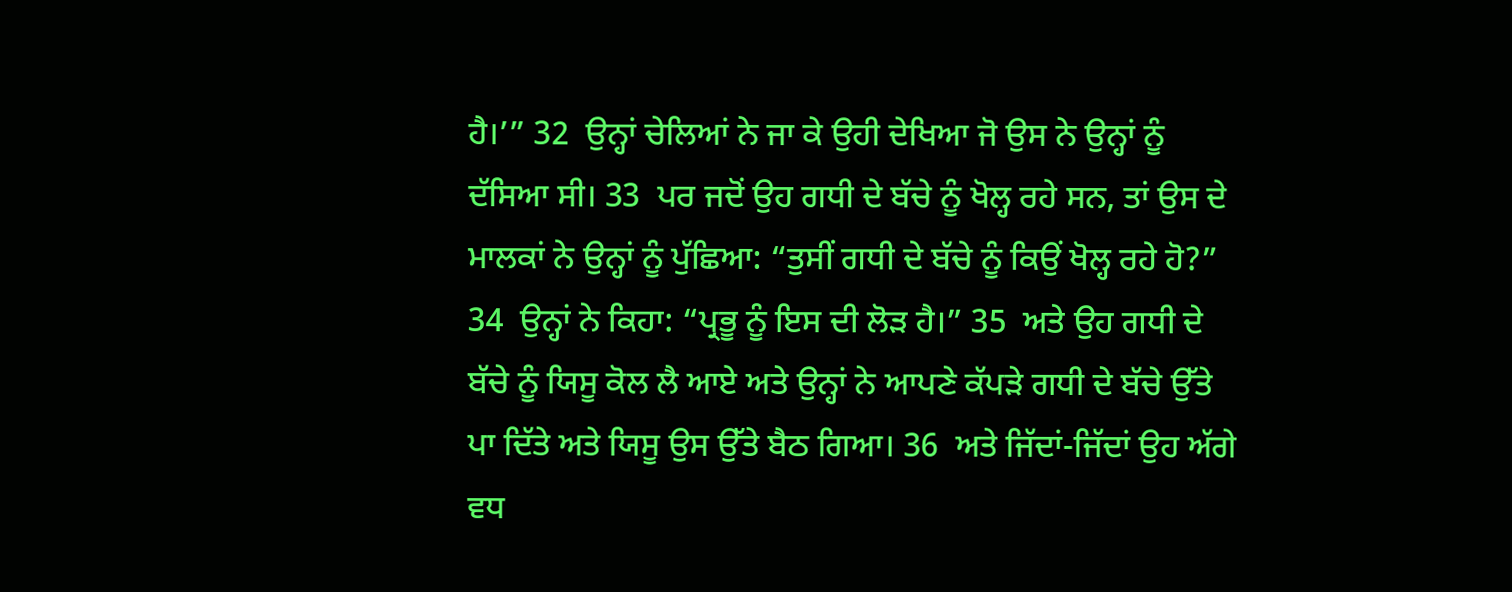ਹੈ।’” 32  ਉਨ੍ਹਾਂ ਚੇਲਿਆਂ ਨੇ ਜਾ ਕੇ ਉਹੀ ਦੇਖਿਆ ਜੋ ਉਸ ਨੇ ਉਨ੍ਹਾਂ ਨੂੰ ਦੱਸਿਆ ਸੀ। 33  ਪਰ ਜਦੋਂ ਉਹ ਗਧੀ ਦੇ ਬੱਚੇ ਨੂੰ ਖੋਲ੍ਹ ਰਹੇ ਸਨ, ਤਾਂ ਉਸ ਦੇ ਮਾਲਕਾਂ ਨੇ ਉਨ੍ਹਾਂ ਨੂੰ ਪੁੱਛਿਆ: “ਤੁਸੀਂ ਗਧੀ ਦੇ ਬੱਚੇ ਨੂੰ ਕਿਉਂ ਖੋਲ੍ਹ ਰਹੇ ਹੋ?” 34  ਉਨ੍ਹਾਂ ਨੇ ਕਿਹਾ: “ਪ੍ਰਭੂ ਨੂੰ ਇਸ ਦੀ ਲੋੜ ਹੈ।” 35  ਅਤੇ ਉਹ ਗਧੀ ਦੇ ਬੱਚੇ ਨੂੰ ਯਿਸੂ ਕੋਲ ਲੈ ਆਏ ਅਤੇ ਉਨ੍ਹਾਂ ਨੇ ਆਪਣੇ ਕੱਪੜੇ ਗਧੀ ਦੇ ਬੱਚੇ ਉੱਤੇ ਪਾ ਦਿੱਤੇ ਅਤੇ ਯਿਸੂ ਉਸ ਉੱਤੇ ਬੈਠ ਗਿਆ। 36  ਅਤੇ ਜਿੱਦਾਂ-ਜਿੱਦਾਂ ਉਹ ਅੱਗੇ ਵਧ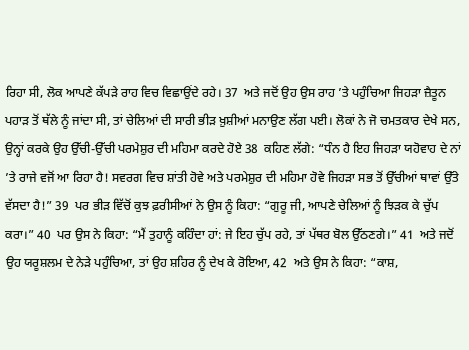ਰਿਹਾ ਸੀ, ਲੋਕ ਆਪਣੇ ਕੱਪੜੇ ਰਾਹ ਵਿਚ ਵਿਛਾਉਂਦੇ ਰਹੇ। 37  ਅਤੇ ਜਦੋਂ ਉਹ ਉਸ ਰਾਹ ’ਤੇ ਪਹੁੰਚਿਆ ਜਿਹੜਾ ਜ਼ੈਤੂਨ ਪਹਾੜ ਤੋਂ ਥੱਲੇ ਨੂੰ ਜਾਂਦਾ ਸੀ, ਤਾਂ ਚੇਲਿਆਂ ਦੀ ਸਾਰੀ ਭੀੜ ਖ਼ੁਸ਼ੀਆਂ ਮਨਾਉਣ ਲੱਗ ਪਈ। ਲੋਕਾਂ ਨੇ ਜੋ ਚਮਤਕਾਰ ਦੇਖੇ ਸਨ, ਉਨ੍ਹਾਂ ਕਰਕੇ ਉਹ ਉੱਚੀ-ਉੱਚੀ ਪਰਮੇਸ਼ੁਰ ਦੀ ਮਹਿਮਾ ਕਰਦੇ ਹੋਏ 38  ਕਹਿਣ ਲੱਗੇ: “ਧੰਨ ਹੈ ਇਹ ਜਿਹੜਾ ਯਹੋਵਾਹ ਦੇ ਨਾਂ ’ਤੇ ਰਾਜੇ ਵਜੋਂ ਆ ਰਿਹਾ ਹੈ! ਸਵਰਗ ਵਿਚ ਸ਼ਾਂਤੀ ਹੋਵੇ ਅਤੇ ਪਰਮੇਸ਼ੁਰ ਦੀ ਮਹਿਮਾ ਹੋਵੇ ਜਿਹੜਾ ਸਭ ਤੋਂ ਉੱਚੀਆਂ ਥਾਵਾਂ ਉੱਤੇ ਵੱਸਦਾ ਹੈ!” 39  ਪਰ ਭੀੜ ਵਿੱਚੋਂ ਕੁਝ ਫ਼ਰੀਸੀਆਂ ਨੇ ਉਸ ਨੂੰ ਕਿਹਾ: “ਗੁਰੂ ਜੀ, ਆਪਣੇ ਚੇਲਿਆਂ ਨੂੰ ਝਿੜਕ ਕੇ ਚੁੱਪ ਕਰਾ।” 40  ਪਰ ਉਸ ਨੇ ਕਿਹਾ: “ਮੈਂ ਤੁਹਾਨੂੰ ਕਹਿੰਦਾ ਹਾਂ: ਜੇ ਇਹ ਚੁੱਪ ਰਹੇ, ਤਾਂ ਪੱਥਰ ਬੋਲ ਉੱਠਣਗੇ।” 41  ਅਤੇ ਜਦੋਂ ਉਹ ਯਰੂਸ਼ਲਮ ਦੇ ਨੇੜੇ ਪਹੁੰਚਿਆ, ਤਾਂ ਉਹ ਸ਼ਹਿਰ ਨੂੰ ਦੇਖ ਕੇ ਰੋਇਆ, 42  ਅਤੇ ਉਸ ਨੇ ਕਿਹਾ: “ਕਾਸ਼,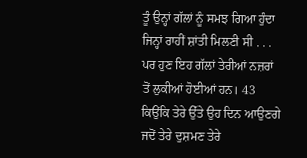ਤੂੰ ਉਨ੍ਹਾਂ ਗੱਲਾਂ ਨੂੰ ਸਮਝ ਗਿਆ ਹੁੰਦਾ ਜਿਨ੍ਹਾਂ ਰਾਹੀਂ ਸ਼ਾਂਤੀ ਮਿਲਣੀ ਸੀ . . . ਪਰ ਹੁਣ ਇਹ ਗੱਲਾਂ ਤੇਰੀਆਂ ਨਜ਼ਰਾਂ ਤੋਂ ਲੁਕੀਆਂ ਹੋਈਆਂ ਹਨ। 43  ਕਿਉਂਕਿ ਤੇਰੇ ਉੱਤੇ ਉਹ ਦਿਨ ਆਉਣਗੇ ਜਦੋਂ ਤੇਰੇ ਦੁਸ਼ਮਣ ਤੇਰੇ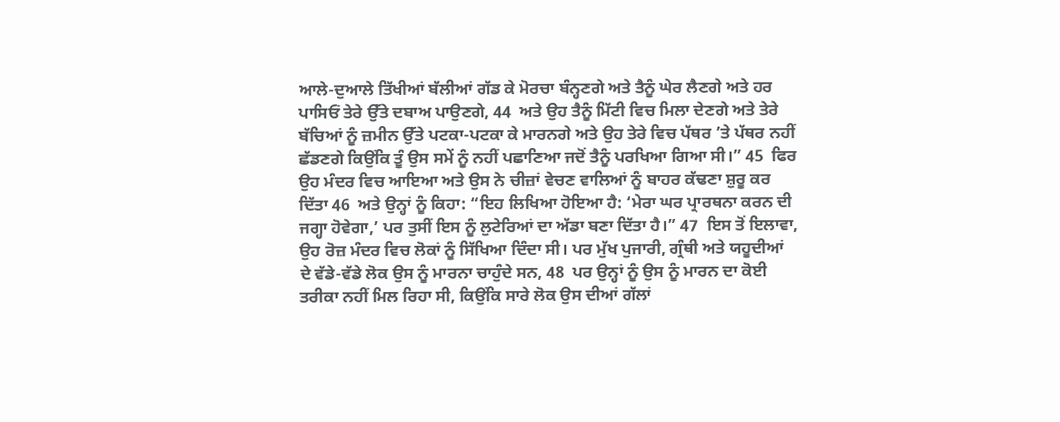ਆਲੇ-ਦੁਆਲੇ ਤਿੱਖੀਆਂ ਬੱਲੀਆਂ ਗੱਡ ਕੇ ਮੋਰਚਾ ਬੰਨ੍ਹਣਗੇ ਅਤੇ ਤੈਨੂੰ ਘੇਰ ਲੈਣਗੇ ਅਤੇ ਹਰ ਪਾਸਿਓਂ ਤੇਰੇ ਉੱਤੇ ਦਬਾਅ ਪਾਉਣਗੇ, 44  ਅਤੇ ਉਹ ਤੈਨੂੰ ਮਿੱਟੀ ਵਿਚ ਮਿਲਾ ਦੇਣਗੇ ਅਤੇ ਤੇਰੇ ਬੱਚਿਆਂ ਨੂੰ ਜ਼ਮੀਨ ਉੱਤੇ ਪਟਕਾ-ਪਟਕਾ ਕੇ ਮਾਰਨਗੇ ਅਤੇ ਉਹ ਤੇਰੇ ਵਿਚ ਪੱਥਰ ’ਤੇ ਪੱਥਰ ਨਹੀਂ ਛੱਡਣਗੇ ਕਿਉਂਕਿ ਤੂੰ ਉਸ ਸਮੇਂ ਨੂੰ ਨਹੀਂ ਪਛਾਣਿਆ ਜਦੋਂ ਤੈਨੂੰ ਪਰਖਿਆ ਗਿਆ ਸੀ।” 45  ਫਿਰ ਉਹ ਮੰਦਰ ਵਿਚ ਆਇਆ ਅਤੇ ਉਸ ਨੇ ਚੀਜ਼ਾਂ ਵੇਚਣ ਵਾਲਿਆਂ ਨੂੰ ਬਾਹਰ ਕੱਢਣਾ ਸ਼ੁਰੂ ਕਰ ਦਿੱਤਾ 46  ਅਤੇ ਉਨ੍ਹਾਂ ਨੂੰ ਕਿਹਾ: “ਇਹ ਲਿਖਿਆ ਹੋਇਆ ਹੈ: ‘ਮੇਰਾ ਘਰ ਪ੍ਰਾਰਥਨਾ ਕਰਨ ਦੀ ਜਗ੍ਹਾ ਹੋਵੇਗਾ,’ ਪਰ ਤੁਸੀਂ ਇਸ ਨੂੰ ਲੁਟੇਰਿਆਂ ਦਾ ਅੱਡਾ ਬਣਾ ਦਿੱਤਾ ਹੈ।” 47  ਇਸ ਤੋਂ ਇਲਾਵਾ, ਉਹ ਰੋਜ਼ ਮੰਦਰ ਵਿਚ ਲੋਕਾਂ ਨੂੰ ਸਿੱਖਿਆ ਦਿੰਦਾ ਸੀ। ਪਰ ਮੁੱਖ ਪੁਜਾਰੀ, ਗ੍ਰੰਥੀ ਅਤੇ ਯਹੂਦੀਆਂ ਦੇ ਵੱਡੇ-ਵੱਡੇ ਲੋਕ ਉਸ ਨੂੰ ਮਾਰਨਾ ਚਾਹੁੰਦੇ ਸਨ, 48  ਪਰ ਉਨ੍ਹਾਂ ਨੂੰ ਉਸ ਨੂੰ ਮਾਰਨ ਦਾ ਕੋਈ ਤਰੀਕਾ ਨਹੀਂ ਮਿਲ ਰਿਹਾ ਸੀ, ਕਿਉਂਕਿ ਸਾਰੇ ਲੋਕ ਉਸ ਦੀਆਂ ਗੱਲਾਂ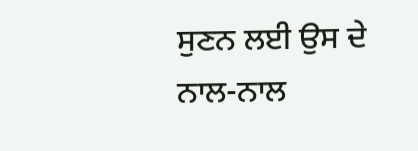ਸੁਣਨ ਲਈ ਉਸ ਦੇ ਨਾਲ-ਨਾਲ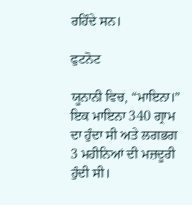ਰਹਿੰਦੇ ਸਨ।

ਫੁਟਨੋਟ

ਯੂਨਾਨੀ ਵਿਚ, “ਮਾਇਨਾ।” ਇਕ ਮਾਇਨਾ 340 ਗ੍ਰਾਮ ਦਾ ਹੁੰਦਾ ਸੀ ਅਤੇ ਲਗਭਗ 3 ਮਹੀਨਿਆਂ ਦੀ ਮਜ਼ਦੂਰੀ ਹੁੰਦੀ ਸੀ।